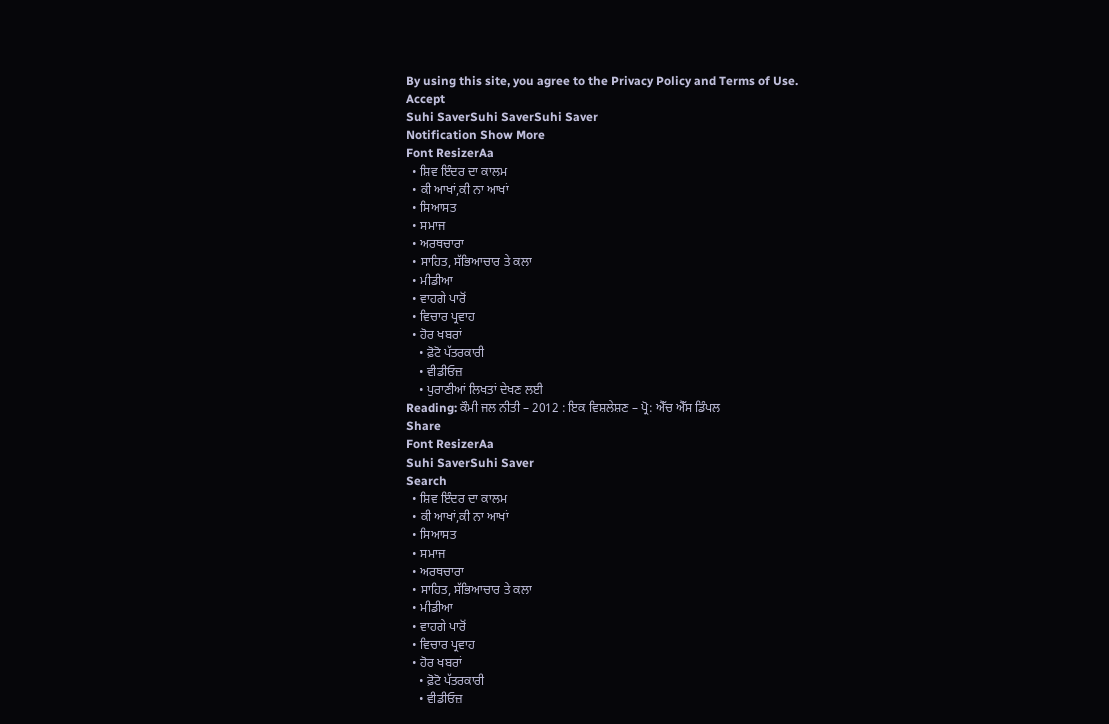By using this site, you agree to the Privacy Policy and Terms of Use.
Accept
Suhi SaverSuhi SaverSuhi Saver
Notification Show More
Font ResizerAa
  • ਸ਼ਿਵ ਇੰਦਰ ਦਾ ਕਾਲਮ
  • ਕੀ ਆਖਾਂ,ਕੀ ਨਾ ਆਖਾਂ
  • ਸਿਆਸਤ
  • ਸਮਾਜ
  • ਅਰਥਚਾਰਾ
  • ਸਾਹਿਤ, ਸੱਭਿਆਚਾਰ ਤੇ ਕਲਾ
  • ਮੀਡੀਆ
  • ਵਾਹਗੇ ਪਾਰੋਂ
  • ਵਿਚਾਰ ਪ੍ਰਵਾਹ
  • ਹੋਰ ਖਬਰਾਂ
    • ਫ਼ੋਟੋ ਪੱਤਰਕਾਰੀ
    • ਵੀਡੀਓਜ਼
    • ਪੁਰਾਣੀਆਂ ਲਿਖਤਾਂ ਦੇਖਣ ਲਈ
Reading: ਕੌਮੀ ਜਲ ਨੀਤੀ – 2012 : ਇਕ ਵਿਸ਼ਲੇਸ਼ਣ – ਪ੍ਰੋ: ਐੱਚ ਐੱਸ ਡਿੰਪਲ
Share
Font ResizerAa
Suhi SaverSuhi Saver
Search
  • ਸ਼ਿਵ ਇੰਦਰ ਦਾ ਕਾਲਮ
  • ਕੀ ਆਖਾਂ,ਕੀ ਨਾ ਆਖਾਂ
  • ਸਿਆਸਤ
  • ਸਮਾਜ
  • ਅਰਥਚਾਰਾ
  • ਸਾਹਿਤ, ਸੱਭਿਆਚਾਰ ਤੇ ਕਲਾ
  • ਮੀਡੀਆ
  • ਵਾਹਗੇ ਪਾਰੋਂ
  • ਵਿਚਾਰ ਪ੍ਰਵਾਹ
  • ਹੋਰ ਖਬਰਾਂ
    • ਫ਼ੋਟੋ ਪੱਤਰਕਾਰੀ
    • ਵੀਡੀਓਜ਼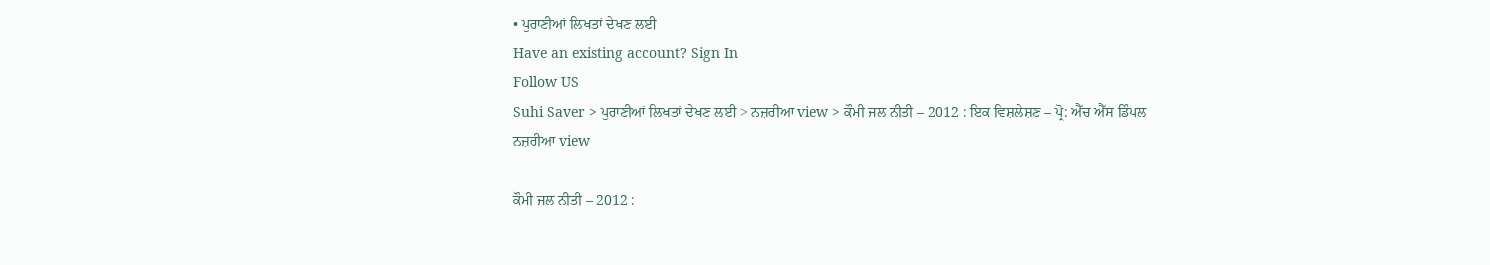• ਪੁਰਾਣੀਆਂ ਲਿਖਤਾਂ ਦੇਖਣ ਲਈ
Have an existing account? Sign In
Follow US
Suhi Saver > ਪੁਰਾਣੀਆਂ ਲਿਖਤਾਂ ਦੇਖਣ ਲਈ > ਨਜ਼ਰੀਆ view > ਕੌਮੀ ਜਲ ਨੀਤੀ – 2012 : ਇਕ ਵਿਸ਼ਲੇਸ਼ਣ – ਪ੍ਰੋ: ਐੱਚ ਐੱਸ ਡਿੰਪਲ
ਨਜ਼ਰੀਆ view

ਕੌਮੀ ਜਲ ਨੀਤੀ – 2012 :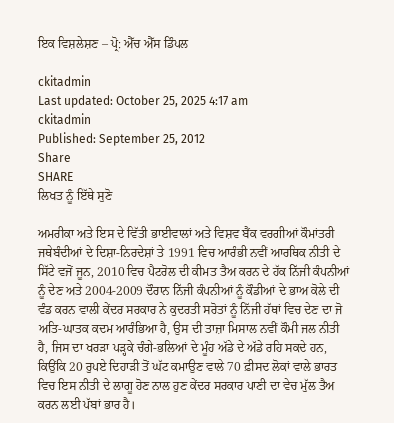ਇਕ ਵਿਸ਼ਲੇਸ਼ਣ – ਪ੍ਰੋ: ਐੱਚ ਐੱਸ ਡਿੰਪਲ

ckitadmin
Last updated: October 25, 2025 4:17 am
ckitadmin
Published: September 25, 2012
Share
SHARE
ਲਿਖਤ ਨੂੰ ਇੱਥੇ ਸੁਣੋ

ਅਮਰੀਕਾ ਅਤੇ ਇਸ ਦੇ ਵਿੱਤੀ ਭਾਈਵਾਲਾਂ ਅਤੇ ਵਿਸ਼ਵ ਬੈਂਕ ਵਰਗੀਆਂ ਕੌਮਾਂਤਰੀ ਜਥੇਬੰਦੀਆਂ ਦੇ ਦਿਸ਼ਾ-ਨਿਰਦੇਸ਼ਾਂ ਤੇ 1991 ਵਿਚ ਆਰੰਭੀ ਨਵੀਂ ਆਰਥਿਕ ਨੀਤੀ ਦੇ ਸਿੱਟੇ ਵਜੋਂ ਜੂਨ, 2010 ਵਿਚ ਪੈਟਰੋਲ ਦੀ ਕੀਮਤ ਤੈਅ ਕਰਨ ਦੇ ਹੱਕ ਨਿੱਜੀ ਕੰਪਨੀਆਂ ਨੂੰ ਦੇਣ ਅਤੇ 2004-2009 ਦੌਰਾਨ ਨਿੱਜੀ ਕੰਪਨੀਆਂ ਨੂੰ ਕੌਡੀਆਂ ਦੇ ਭਾਅ ਕੋਲੇ ਦੀ ਵੰਡ ਕਰਨ ਵਾਲੀ ਕੇਂਦਰ ਸਰਕਾਰ ਨੇ ਕੁਦਰਤੀ ਸਰੋਤਾਂ ਨੂੰ ਨਿੱਜੀ ਹੱਥਾਂ ਵਿਚ ਦੇਣ ਦਾ ਜੋ ਅਤਿ-ਘਾਤਕ ਕਦਮ ਆਰੰਭਿਆ ਹੈ, ਉਸ ਦੀ ਤਾਜ਼ਾ ਮਿਸਾਲ ਨਵੀਂ ਕੌਮੀ ਜਲ ਨੀਤੀ ਹੈ, ਜਿਸ ਦਾ ਖਰੜਾ ਪੜ੍ਹਕੇ ਚੰਗੇ-ਭਲਿਆਂ ਦੇ ਮੂੰਹ ਅੱਡੇ ਦੇ ਅੱਡੇ ਰਹਿ ਸਕਦੇ ਹਨ, ਕਿਉਂਕਿ 20 ਰੁਪਏ ਦਿਹਾੜੀ ਤੋਂ ਘੱਟ ਕਮਾਉਣ ਵਾਲੇ 70 ਫ਼ੀਸਦ ਲੋਕਾਂ ਵਾਲੇ ਭਾਰਤ ਵਿਚ ਇਸ ਨੀਤੀ ਦੇ ਲਾਗੂ ਹੋਣ ਨਾਲ ਹੁਣ ਕੇਂਦਰ ਸਰਕਾਰ ਪਾਣੀ ਦਾ ਵੇਚ ਮੁੱਲ ਤੈਅ ਕਰਨ ਲਈ ਪੱਬਾਂ ਭਾਰ ਹੈ।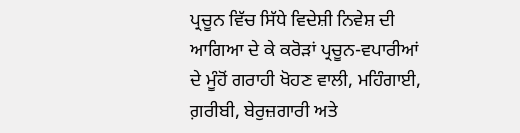ਪ੍ਰਚੂਨ ਵਿੱਚ ਸਿੱਧੇ ਵਿਦੇਸ਼ੀ ਨਿਵੇਸ਼ ਦੀ ਆਗਿਆ ਦੇ ਕੇ ਕਰੋੜਾਂ ਪ੍ਰਚੂਨ-ਵਪਾਰੀਆਂ ਦੇ ਮੂੰਹੋਂ ਗਰਾਹੀ ਖੋਹਣ ਵਾਲੀ, ਮਹਿੰਗਾਈ, ਗ਼ਰੀਬੀ, ਬੇਰੁਜ਼ਗਾਰੀ ਅਤੇ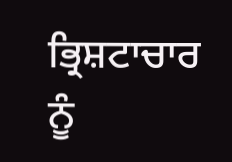ਭ੍ਰਿਸ਼ਟਾਚਾਰ ਨੂੰ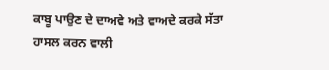ਕਾਬੂ ਪਾਉਣ ਦੇ ਦਾਅਵੇ ਅਤੇ ਵਾਅਦੇ ਕਰਕੇ ਸੱਤਾ ਹਾਸਲ ਕਰਨ ਵਾਲੀ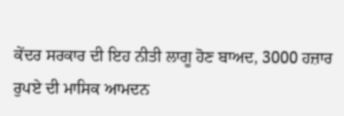ਕੇਂਦਰ ਸਰਕਾਰ ਦੀ ਇਹ ਨੀਤੀ ਲਾਗੂ ਹੋਣ ਬਾਅਦ, 3000 ਹਜ਼ਾਰ ਰੁਪਏ ਦੀ ਮਾਸਿਕ ਆਮਦਨ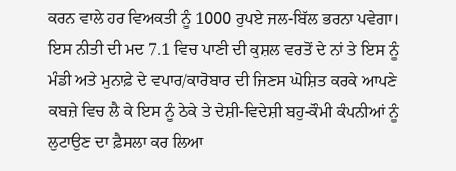ਕਰਨ ਵਾਲੇ ਹਰ ਵਿਅਕਤੀ ਨੂੰ 1000 ਰੁਪਏ ਜਲ-ਬਿੱਲ ਭਰਨਾ ਪਵੇਗਾ। ਇਸ ਨੀਤੀ ਦੀ ਮਦ 7.1 ਵਿਚ ਪਾਣੀ ਦੀ ਕੁਸ਼ਲ ਵਰਤੋਂ ਦੇ ਨਾਂ ਤੇ ਇਸ ਨੂੰ ਮੰਡੀ ਅਤੇ ਮੁਨਾਫ਼ੇ ਦੇ ਵਪਾਰ/ਕਾਰੋਬਾਰ ਦੀ ਜਿਣਸ ਘੋਸ਼ਿਤ ਕਰਕੇ ਆਪਣੇ ਕਬਜ਼ੇ ਵਿਚ ਲੈ ਕੇ ਇਸ ਨੂੰ ਠੇਕੇ ਤੇ ਦੇਸ਼ੀ-ਵਿਦੇਸ਼ੀ ਬਹੁ-ਕੌਮੀ ਕੰਪਨੀਆਂ ਨੂੰ ਲੁਟਾਉਣ ਦਾ ਫ਼ੈਸਲਾ ਕਰ ਲਿਆ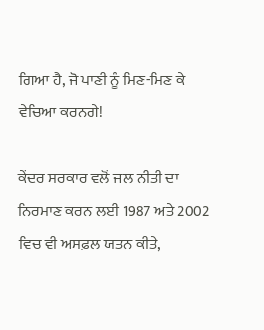ਗਿਆ ਹੈ, ਜੋ ਪਾਣੀ ਨੂੰ ਮਿਣ-ਮਿਣ ਕੇ ਵੇਚਿਆ ਕਰਨਗੇ!

ਕੇਂਦਰ ਸਰਕਾਰ ਵਲੋਂ ਜਲ ਨੀਤੀ ਦਾ ਨਿਰਮਾਣ ਕਰਨ ਲਈ 1987 ਅਤੇ 2002 ਵਿਚ ਵੀ ਅਸਫ਼ਲ ਯਤਨ ਕੀਤੇ,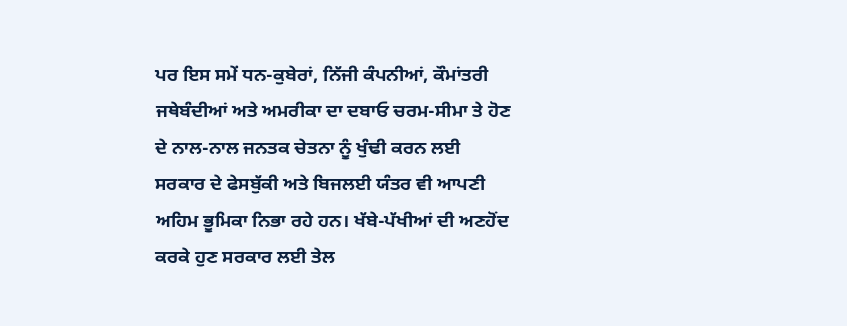ਪਰ ਇਸ ਸਮੇਂ ਧਨ-ਕੁਬੇਰਾਂ, ਨਿੱਜੀ ਕੰਪਨੀਆਂ, ਕੌਮਾਂਤਰੀ ਜਥੇਬੰਦੀਆਂ ਅਤੇ ਅਮਰੀਕਾ ਦਾ ਦਬਾਓ ਚਰਮ-ਸੀਮਾ ਤੇ ਹੋਣ ਦੇ ਨਾਲ-ਨਾਲ ਜਨਤਕ ਚੇਤਨਾ ਨੂੰ ਖੁੰਢੀ ਕਰਨ ਲਈ ਸਰਕਾਰ ਦੇ ਫੇਸਬੁੱਕੀ ਅਤੇ ਬਿਜਲਈ ਯੰਤਰ ਵੀ ਆਪਣੀ ਅਹਿਮ ਭੂਮਿਕਾ ਨਿਭਾ ਰਹੇ ਹਨ। ਖੱਬੇ-ਪੱਖੀਆਂ ਦੀ ਅਣਹੋਂਦ ਕਰਕੇ ਹੁਣ ਸਰਕਾਰ ਲਈ ਤੇਲ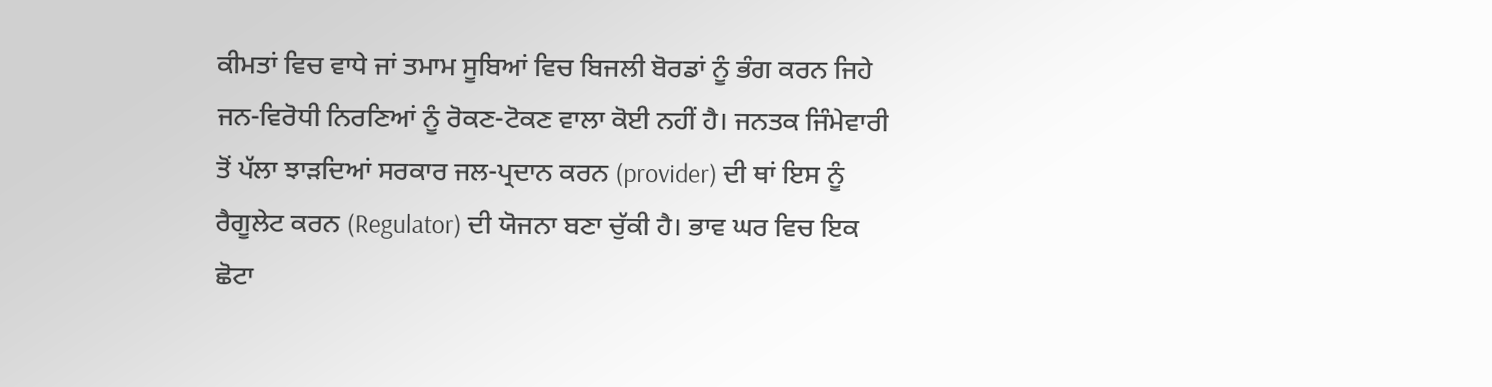ਕੀਮਤਾਂ ਵਿਚ ਵਾਧੇ ਜਾਂ ਤਮਾਮ ਸੂਬਿਆਂ ਵਿਚ ਬਿਜਲੀ ਬੋਰਡਾਂ ਨੂੰ ਭੰਗ ਕਰਨ ਜਿਹੇ ਜਨ-ਵਿਰੋਧੀ ਨਿਰਣਿਆਂ ਨੂੰ ਰੋਕਣ-ਟੋਕਣ ਵਾਲਾ ਕੋਈ ਨਹੀਂ ਹੈ। ਜਨਤਕ ਜਿੰਮੇਵਾਰੀ ਤੋਂ ਪੱਲਾ ਝਾੜਦਿਆਂ ਸਰਕਾਰ ਜਲ-ਪ੍ਰਦਾਨ ਕਰਨ (provider) ਦੀ ਥਾਂ ਇਸ ਨੂੰ ਰੈਗੂਲੇਟ ਕਰਨ (Regulator) ਦੀ ਯੋਜਨਾ ਬਣਾ ਚੁੱਕੀ ਹੈ। ਭਾਵ ਘਰ ਵਿਚ ਇਕ ਛੋਟਾ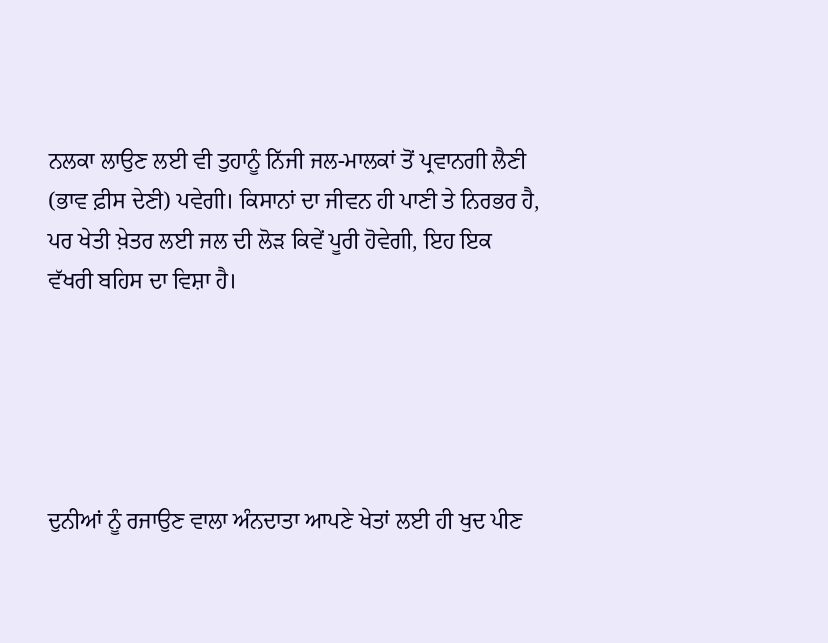ਨਲਕਾ ਲਾਉਣ ਲਈ ਵੀ ਤੁਹਾਨੂੰ ਨਿੱਜੀ ਜਲ-ਮਾਲਕਾਂ ਤੋਂ ਪ੍ਰਵਾਨਗੀ ਲੈਣੀ (ਭਾਵ ਫ਼ੀਸ ਦੇਣੀ) ਪਵੇਗੀ। ਕਿਸਾਨਾਂ ਦਾ ਜੀਵਨ ਹੀ ਪਾਣੀ ਤੇ ਨਿਰਭਰ ਹੈ, ਪਰ ਖੇਤੀ ਖ਼ੇਤਰ ਲਈ ਜਲ ਦੀ ਲੋੜ ਕਿਵੇਂ ਪੂਰੀ ਹੋਵੇਗੀ, ਇਹ ਇਕ ਵੱਖਰੀ ਬਹਿਸ ਦਾ ਵਿਸ਼ਾ ਹੈ।





ਦੁਨੀਆਂ ਨੂੰ ਰਜਾਉਣ ਵਾਲਾ ਅੰਨਦਾਤਾ ਆਪਣੇ ਖੇਤਾਂ ਲਈ ਹੀ ਖੁਦ ਪੀਣ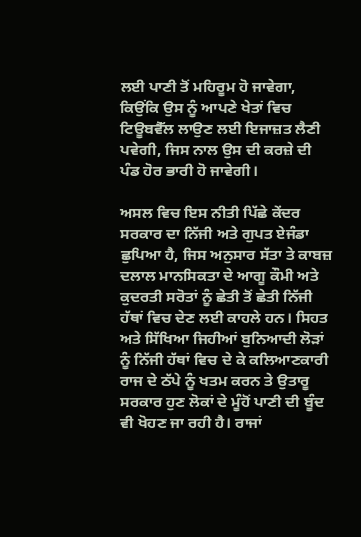ਲਈ ਪਾਣੀ ਤੋਂ ਮਹਿਰੂਮ ਹੋ ਜਾਵੇਗਾ, ਕਿਉਂਕਿ ਉਸ ਨੂੰ ਆਪਣੇ ਖੇਤਾਂ ਵਿਚ ਟਿਊਬਵੈੱਲ ਲਾਉਣ ਲਈ ਇਜਾਜ਼ਤ ਲੈਣੀ ਪਵੇਗੀ, ਜਿਸ ਨਾਲ ਉਸ ਦੀ ਕਰਜ਼ੇ ਦੀ ਪੰਡ ਹੋਰ ਭਾਰੀ ਹੋ ਜਾਵੇਗੀ।

ਅਸਲ ਵਿਚ ਇਸ ਨੀਤੀ ਪਿੱਛੇ ਕੇਂਦਰ ਸਰਕਾਰ ਦਾ ਨਿੱਜੀ ਅਤੇ ਗੁਪਤ ਏਜੰਡਾ ਛੁਪਿਆ ਹੈ, ਜਿਸ ਅਨੁਸਾਰ ਸੱਤਾ ਤੇ ਕਾਬਜ਼ ਦਲਾਲ ਮਾਨਸਿਕਤਾ ਦੇ ਆਗੂ ਕੌਮੀ ਅਤੇ ਕੁਦਰਤੀ ਸਰੋਤਾਂ ਨੂੰ ਛੇਤੀ ਤੋਂ ਛੇਤੀ ਨਿੱਜੀ ਹੱਥਾਂ ਵਿਚ ਦੇਣ ਲਈ ਕਾਹਲੇ ਹਨ। ਸਿਹਤ ਅਤੇ ਸਿੱਖਿਆ ਜਿਹੀਆਂ ਬੁਨਿਆਦੀ ਲੋੜਾਂ ਨੂੰ ਨਿੱਜੀ ਹੱਥਾਂ ਵਿਚ ਦੇ ਕੇ ਕਲਿਆਣਕਾਰੀ ਰਾਜ ਦੇ ਠੱਪੇ ਨੂੰ ਖਤਮ ਕਰਨ ਤੇ ਉਤਾਰੂ ਸਰਕਾਰ ਹੁਣ ਲੋਕਾਂ ਦੇ ਮੂੰਹੋਂ ਪਾਣੀ ਦੀ ਬੂੰਦ ਵੀ ਖੋਹਣ ਜਾ ਰਹੀ ਹੈ। ਰਾਜਾਂ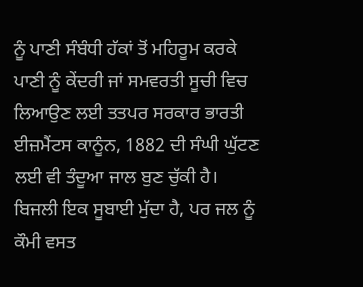ਨੂੰ ਪਾਣੀ ਸੰਬੰਧੀ ਹੱਕਾਂ ਤੋਂ ਮਹਿਰੂਮ ਕਰਕੇ ਪਾਣੀ ਨੂੰ ਕੇਂਦਰੀ ਜਾਂ ਸਮਵਰਤੀ ਸੂਚੀ ਵਿਚ ਲਿਆਉਣ ਲਈ ਤਤਪਰ ਸਰਕਾਰ ਭਾਰਤੀ ਈਜ਼ਮੈਂਟਸ ਕਾਨੂੰਨ, 1882 ਦੀ ਸੰਘੀ ਘੁੱਟਣ ਲਈ ਵੀ ਤੰਦੂਆ ਜਾਲ ਬੁਣ ਚੁੱਕੀ ਹੈ। ਬਿਜਲੀ ਇਕ ਸੂਬਾਈ ਮੁੱਦਾ ਹੈ, ਪਰ ਜਲ ਨੂੰ ਕੌਮੀ ਵਸਤ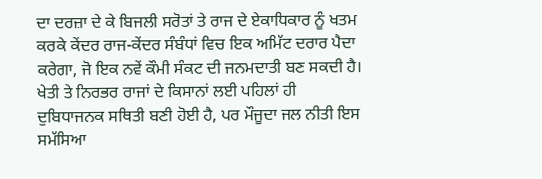ਦਾ ਦਰਜ਼ਾ ਦੇ ਕੇ ਬਿਜਲੀ ਸਰੋਤਾਂ ਤੇ ਰਾਜ ਦੇ ਏਕਾਧਿਕਾਰ ਨੂੰ ਖਤਮ ਕਰਕੇ ਕੇਂਦਰ ਰਾਜ-ਕੇਂਦਰ ਸੰਬੰਧਾਂ ਵਿਚ ਇਕ ਅਮਿੱਟ ਦਰਾਰ ਪੈਦਾ ਕਰੇਗਾ, ਜੋ ਇਕ ਨਵੇਂ ਕੌਮੀ ਸੰਕਟ ਦੀ ਜਨਮਦਾਤੀ ਬਣ ਸਕਦੀ ਹੈ। ਖੇਤੀ ਤੇ ਨਿਰਭਰ ਰਾਜਾਂ ਦੇ ਕਿਸਾਨਾਂ ਲਈ ਪਹਿਲਾਂ ਹੀ ਦੁਬਿਧਾਜਨਕ ਸਥਿਤੀ ਬਣੀ ਹੋਈ ਹੈ, ਪਰ ਮੌਜੂਦਾ ਜਲ ਨੀਤੀ ਇਸ ਸਮੱਸਿਆ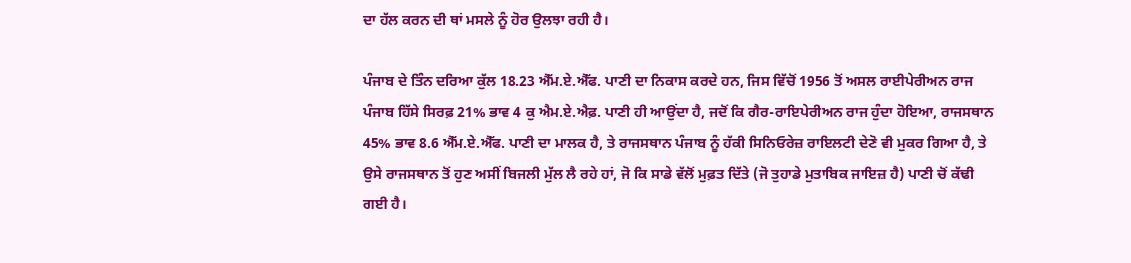ਦਾ ਹੱਲ ਕਰਨ ਦੀ ਥਾਂ ਮਸਲੇ ਨੂੰ ਹੋਰ ਉਲਝਾ ਰਹੀ ਹੈ।

ਪੰਜਾਬ ਦੇ ਤਿੰਨ ਦਰਿਆ ਕੁੱਲ 18.23 ਐੱਮ.ਏ.ਐੱਫ. ਪਾਣੀ ਦਾ ਨਿਕਾਸ ਕਰਦੇ ਹਨ, ਜਿਸ ਵਿੱਚੋਂ 1956 ਤੋਂ ਅਸਲ ਰਾਈਪੇਰੀਅਨ ਰਾਜ ਪੰਜਾਬ ਹਿੱਸੇ ਸਿਰਫ਼ 21% ਭਾਵ 4 ਕੁ ਐਮ.ਏ.ਐਫ਼. ਪਾਣੀ ਹੀ ਆਉਂਦਾ ਹੈ, ਜਦੋਂ ਕਿ ਗੈਰ-ਰਾਇਪੇਰੀਅਨ ਰਾਜ ਹੁੰਦਾ ਹੋਇਆ, ਰਾਜਸਥਾਨ 45% ਭਾਵ 8.6 ਐੱਮ.ਏ.ਐੱਫ. ਪਾਣੀ ਦਾ ਮਾਲਕ ਹੈ, ਤੇ ਰਾਜਸਥਾਨ ਪੰਜਾਬ ਨੂੰ ਹੱਕੀ ਸਿਨਿਓਰੇਜ਼ ਰਾਇਲਟੀ ਦੇਣੋ ਵੀ ਮੁਕਰ ਗਿਆ ਹੈ, ਤੇ ਉਸੇ ਰਾਜਸਥਾਨ ਤੋਂ ਹੁਣ ਅਸੀਂ ਬਿਜਲੀ ਮੁੱਲ ਲੈ ਰਹੇ ਹਾਂ, ਜੋ ਕਿ ਸਾਡੇ ਵੱਲੋਂ ਮੁਫ਼ਤ ਦਿੱਤੇ (ਜੋ ਤੁਹਾਡੇ ਮੁਤਾਬਿਕ ਜਾਇਜ਼ ਹੈ) ਪਾਣੀ ਚੋਂ ਕੱਢੀ ਗਈ ਹੈ।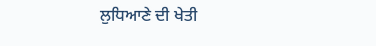ਲੁਧਿਆਣੇ ਦੀ ਖੇਤੀ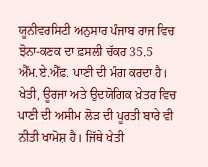ਯੂਨੀਵਰਸਿਟੀ ਅਨੁਸਾਰ ਪੰਜਾਬ ਰਾਜ ਵਿਚ ਝੋਨਾ-ਕਣਕ ਦਾ ਫ਼ਸਲੀ ਚੱਕਰ 35.5 ਐੱਮ.ਏ.ਐੱਫ਼. ਪਾਣੀ ਦੀ ਮੰਗ ਕਰਦਾ ਹੈ। ਖੇਤੀ, ਊਰਜਾ ਅਤੇ ਉਦਯੋਗਿਕ ਖ਼ੇਤਰ ਵਿਚ ਪਾਣੀ ਦੀ ਅਸੀਮ ਲੋੜ ਦੀ ਪੂਰਤੀ ਬਾਰੇ ਵੀ ਨੀਤੀ ਖਾਮੋਸ਼ ਹੈ। ਜਿੱਥੇ ਖੇਤੀ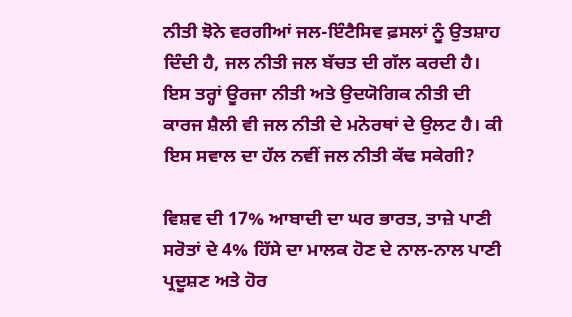ਨੀਤੀ ਝੋਨੇ ਵਰਗੀਆਂ ਜਲ-ਇੰਟੈਸਿਵ ਫ਼ਸਲਾਂ ਨੂੰ ਉਤਸ਼ਾਹ ਦਿੰਦੀ ਹੈ, ਜਲ ਨੀਤੀ ਜਲ ਬੱਚਤ ਦੀ ਗੱਲ ਕਰਦੀ ਹੈ। ਇਸ ਤਰ੍ਹਾਂ ਊਰਜਾ ਨੀਤੀ ਅਤੇ ਉਦਯੋਗਿਕ ਨੀਤੀ ਦੀ ਕਾਰਜ ਸ਼ੈਲੀ ਵੀ ਜਲ ਨੀਤੀ ਦੇ ਮਨੋਰਥਾਂ ਦੇ ਉਲਟ ਹੈ। ਕੀ ਇਸ ਸਵਾਲ ਦਾ ਹੱਲ ਨਵੀਂ ਜਲ ਨੀਤੀ ਕੱਢ ਸਕੇਗੀ?

ਵਿਸ਼ਵ ਦੀ 17% ਆਬਾਦੀ ਦਾ ਘਰ ਭਾਰਤ, ਤਾਜ਼ੇ ਪਾਣੀ ਸਰੋਤਾਂ ਦੇ 4% ਹਿੱਸੇ ਦਾ ਮਾਲਕ ਹੋਣ ਦੇ ਨਾਲ-ਨਾਲ ਪਾਣੀ ਪ੍ਰਦੂਸ਼ਣ ਅਤੇ ਹੋਰ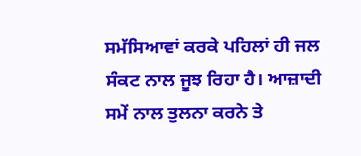ਸਮੱਸਿਆਵਾਂ ਕਰਕੇ ਪਹਿਲਾਂ ਹੀ ਜਲ ਸੰਕਟ ਨਾਲ ਜੂਝ ਰਿਹਾ ਹੈ। ਆਜ਼ਾਦੀ ਸਮੇਂ ਨਾਲ ਤੁਲਨਾ ਕਰਨੇ ਤੇ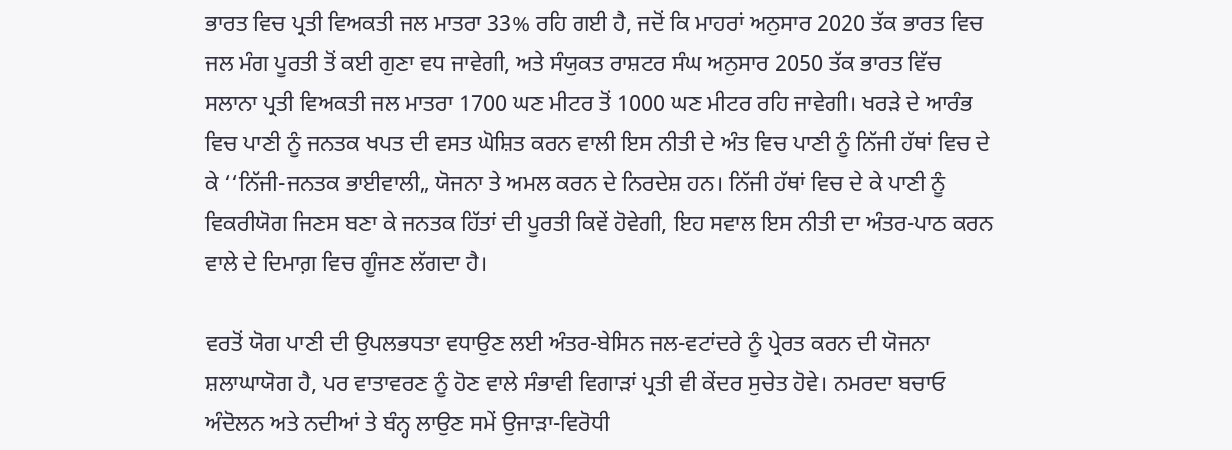ਭਾਰਤ ਵਿਚ ਪ੍ਰਤੀ ਵਿਅਕਤੀ ਜਲ ਮਾਤਰਾ 33% ਰਹਿ ਗਈ ਹੈ, ਜਦੋਂ ਕਿ ਮਾਹਰਾਂ ਅਨੁਸਾਰ 2020 ਤੱਕ ਭਾਰਤ ਵਿਚ ਜਲ ਮੰਗ ਪੂਰਤੀ ਤੋਂ ਕਈ ਗੁਣਾ ਵਧ ਜਾਵੇਗੀ, ਅਤੇ ਸੰਯੁਕਤ ਰਾਸ਼ਟਰ ਸੰਘ ਅਨੁਸਾਰ 2050 ਤੱਕ ਭਾਰਤ ਵਿੱਚ ਸਲਾਨਾ ਪ੍ਰਤੀ ਵਿਅਕਤੀ ਜਲ ਮਾਤਰਾ 1700 ਘਣ ਮੀਟਰ ਤੋਂ 1000 ਘਣ ਮੀਟਰ ਰਹਿ ਜਾਵੇਗੀ। ਖਰੜੇ ਦੇ ਆਰੰਭ ਵਿਚ ਪਾਣੀ ਨੂੰ ਜਨਤਕ ਖਪਤ ਦੀ ਵਸਤ ਘੋਸ਼ਿਤ ਕਰਨ ਵਾਲੀ ਇਸ ਨੀਤੀ ਦੇ ਅੰਤ ਵਿਚ ਪਾਣੀ ਨੂੰ ਨਿੱਜੀ ਹੱਥਾਂ ਵਿਚ ਦੇ ਕੇ ‘‘ਨਿੱਜੀ-ਜਨਤਕ ਭਾਈਵਾਲੀ„ ਯੋਜਨਾ ਤੇ ਅਮਲ ਕਰਨ ਦੇ ਨਿਰਦੇਸ਼ ਹਨ। ਨਿੱਜੀ ਹੱਥਾਂ ਵਿਚ ਦੇ ਕੇ ਪਾਣੀ ਨੂੰ ਵਿਕਰੀਯੋਗ ਜਿਣਸ ਬਣਾ ਕੇ ਜਨਤਕ ਹਿੱਤਾਂ ਦੀ ਪੂਰਤੀ ਕਿਵੇਂ ਹੋਵੇਗੀ, ਇਹ ਸਵਾਲ ਇਸ ਨੀਤੀ ਦਾ ਅੰਤਰ-ਪਾਠ ਕਰਨ ਵਾਲੇ ਦੇ ਦਿਮਾਗ਼ ਵਿਚ ਗੂੰਜਣ ਲੱਗਦਾ ਹੈ।

ਵਰਤੋਂ ਯੋਗ ਪਾਣੀ ਦੀ ਉਪਲਭਧਤਾ ਵਧਾਉਣ ਲਈ ਅੰਤਰ-ਬੇਸਿਨ ਜਲ-ਵਟਾਂਦਰੇ ਨੂੰ ਪ੍ਰੇਰਤ ਕਰਨ ਦੀ ਯੋਜਨਾ ਸ਼ਲਾਘਾਯੋਗ ਹੈ, ਪਰ ਵਾਤਾਵਰਣ ਨੂੰ ਹੋਣ ਵਾਲੇ ਸੰਭਾਵੀ ਵਿਗਾੜਾਂ ਪ੍ਰਤੀ ਵੀ ਕੇਂਦਰ ਸੁਚੇਤ ਹੋਵੇ। ਨਮਰਦਾ ਬਚਾਓ ਅੰਦੋਲਨ ਅਤੇ ਨਦੀਆਂ ਤੇ ਬੰਨ੍ਹ ਲਾਉਣ ਸਮੇਂ ਉਜਾੜਾ-ਵਿਰੋਧੀ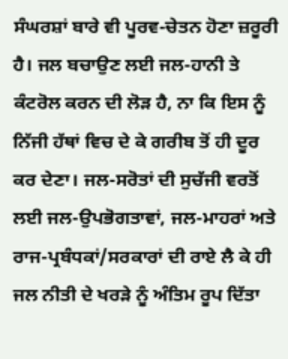ਸੰਘਰਸ਼ਾਂ ਬਾਰੇ ਵੀ ਪੂਰਵ-ਚੇਤਨ ਹੋਣਾ ਜ਼ਰੂਰੀ ਹੈ। ਜਲ ਬਚਾਉਣ ਲਈ ਜਲ-ਹਾਨੀ ਤੇ ਕੰਟਰੋਲ ਕਰਨ ਦੀ ਲੋੜ ਹੈ, ਨਾ ਕਿ ਇਸ ਨੂੰ ਨਿੱਜੀ ਹੱਥਾਂ ਵਿਚ ਦੇ ਕੇ ਗਰੀਬ ਤੋਂ ਹੀ ਦੂਰ ਕਰ ਦੇਣਾ। ਜਲ-ਸਰੋਤਾਂ ਦੀ ਸੁਚੱਜੀ ਵਰਤੋਂ ਲਈ ਜਲ-ਉਪਭੋਗਤਾਵਾਂ, ਜਲ-ਮਾਹਰਾਂ ਅਤੇ ਰਾਜ-ਪ੍ਰਬੰਧਕਾਂ/ਸਰਕਾਰਾਂ ਦੀ ਰਾਏ ਲੈ ਕੇ ਹੀ ਜਲ ਨੀਤੀ ਦੇ ਖਰੜੇ ਨੂੰ ਅੰਤਿਮ ਰੂਪ ਦਿੱਤਾ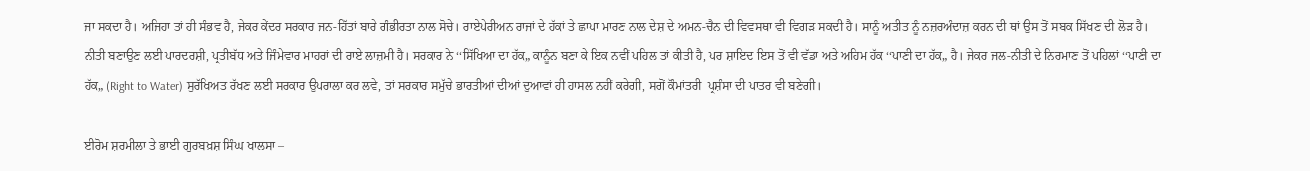ਜਾ ਸਕਦਾ ਹੈ। ਅਜਿਹਾ ਤਾਂ ਹੀ ਸੰਭਵ ਹੈ, ਜੇਕਰ ਕੇਂਦਰ ਸਰਕਾਰ ਜਨ-ਹਿੱਤਾਂ ਬਾਰੇ ਗੰਭੀਰਤਾ ਨਾਲ ਸੋਚੇ। ਰਾਏਪੇਰੀਅਨ ਰਾਜਾਂ ਦੇ ਹੱਕਾਂ ਤੇ ਛਾਪਾ ਮਾਰਣ ਨਾਲ ਦੇਸ਼ ਦੇ ਅਮਨ-ਚੈਨ ਦੀ ਵਿਵਸਥਾ ਵੀ ਵਿਗੜ ਸਕਦੀ ਹੈ। ਸਾਨੂੰ ਅਤੀਤ ਨੂੰ ਨਜ਼ਰਅੰਦਾਜ਼ ਕਰਨ ਦੀ ਥਾਂ ਉਸ ਤੋਂ ਸਬਕ ਸਿੱਖਣ ਦੀ ਲੋੜ ਹੈ। ਨੀਤੀ ਬਣਾਉਣ ਲਈ ਪਾਰਦਰਸ਼ੀ, ਪ੍ਰਤੀਬੱਧ ਅਤੇ ਜਿੰਮੇਵਾਰ ਮਾਹਰਾਂ ਦੀ ਰਾਏ ਲਾਜ਼ਮੀ ਹੈ। ਸਰਕਾਰ ਨੇ ‘‘ਸਿੱਖਿਆ ਦਾ ਹੱਕ„ ਕਾਨੂੰਨ ਬਣਾ ਕੇ ਇਕ ਨਵੀਂ ਪਹਿਲ ਤਾਂ ਕੀਤੀ ਹੈ, ਪਰ ਸ਼ਾਇਦ ਇਸ ਤੋਂ ਵੀ ਵੱਡਾ ਅਤੇ ਅਹਿਮ ਹੱਕ ‘‘ਪਾਣੀ ਦਾ ਹੱਕ„ ਹੈ। ਜੇਕਰ ਜਲ-ਨੀਤੀ ਦੇ ਨਿਰਮਾਣ ਤੋਂ ਪਹਿਲਾਂ ‘‘ਪਾਣੀ ਦਾ ਹੱਕ„ (Right to Water) ਸੁਰੱਖਿਅਤ ਰੱਖਣ ਲਈ ਸਰਕਾਰ ਉਪਰਾਲਾ ਕਰ ਲਵੇ, ਤਾਂ ਸਰਕਾਰ ਸਮੁੱਚੇ ਭਾਰਤੀਆਂ ਦੀਆਂ ਦੁਆਵਾਂ ਹੀ ਹਾਸਲ ਨਹੀਂ ਕਰੇਗੀ, ਸਗੋਂ ਕੌਮਾਂਤਰੀ  ਪ੍ਰਸ਼ੰਸਾ ਦੀ ਪਾਤਰ ਵੀ ਬਣੇਗੀ।

ਈਰੋਮ ਸ਼ਰਮੀਲਾ ਤੇ ਭਾਈ ਗੁਰਬਖ਼ਸ਼ ਸਿੰਘ ਖਾਲਸਾ –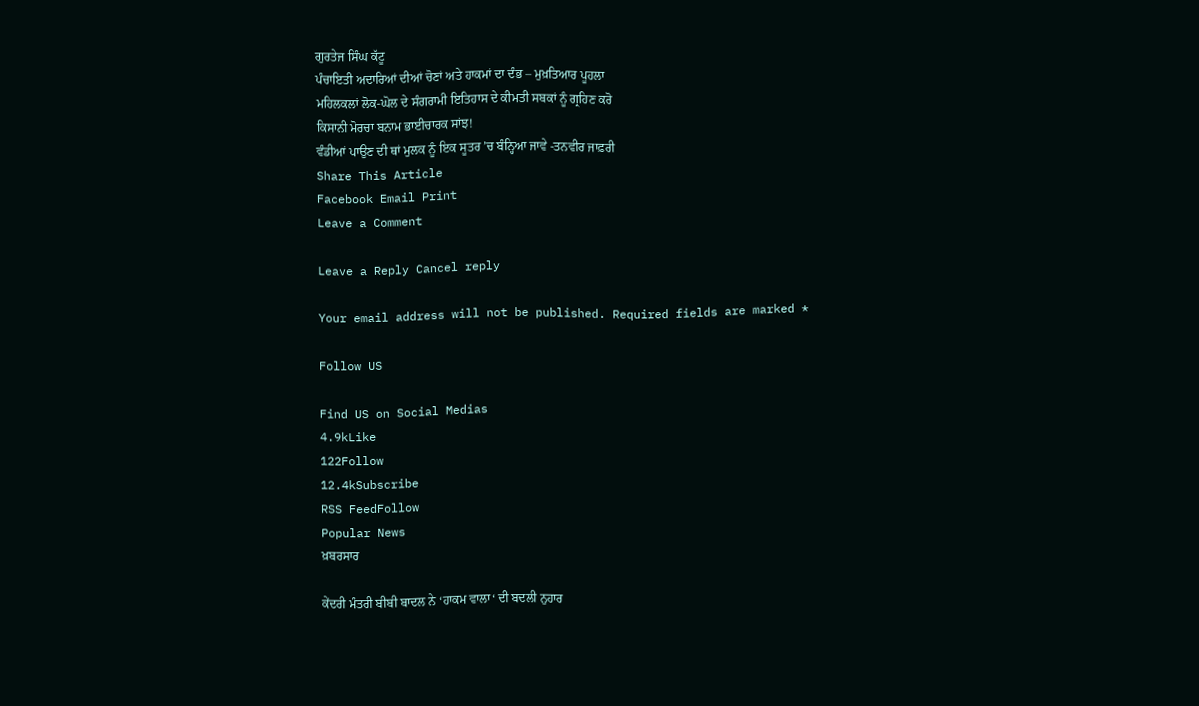ਗੁਰਤੇਜ ਸਿੰਘ ਕੱਟੂ
ਪੰਚਾਇਤੀ ਅਦਾਰਿਆਂ ਦੀਆਂ ਚੋਣਾਂ ਅਤੇ ਹਾਕਮਾਂ ਦਾ ਦੰਭ – ਮੁਖ਼ਤਿਆਰ ਪੂਹਲਾ
ਮਹਿਲਕਲਾਂ ਲੋਕ-ਘੋਲ ਦੇ ਸੰਗਰਾਮੀ ਇਤਿਹਾਸ ਦੇ ਕੀਮਤੀ ਸਬਕਾਂ ਨੂੰ ਗ੍ਰਹਿਣ ਕਰੋ
ਕਿਸਾਨੀ ਮੋਰਚਾ ਬਨਾਮ ਭਾਈਚਾਰਕ ਸਾਂਝ!
ਵੰਡੀਆਂ ਪਾਉਣ ਦੀ ਥਾਂ ਮੁਲਕ ਨੂੰ ਇਕ ਸੂਤਰ ’ਚ ਬੰਨ੍ਹਿਆ ਜਾਵੇ -ਤਨਵੀਰ ਜਾਫ਼ਰੀ
Share This Article
Facebook Email Print
Leave a Comment

Leave a Reply Cancel reply

Your email address will not be published. Required fields are marked *

Follow US

Find US on Social Medias
4.9kLike
122Follow
12.4kSubscribe
RSS FeedFollow
Popular News
ਖ਼ਬਰਸਾਰ

ਕੇਂਦਰੀ ਮੰਤਰੀ ਬੀਬੀ ਬਾਦਲ ਨੇ ‘ਹਾਕਮ ਵਾਲਾ‘ ਦੀ ਬਦਲੀ ਨੁਹਾਰ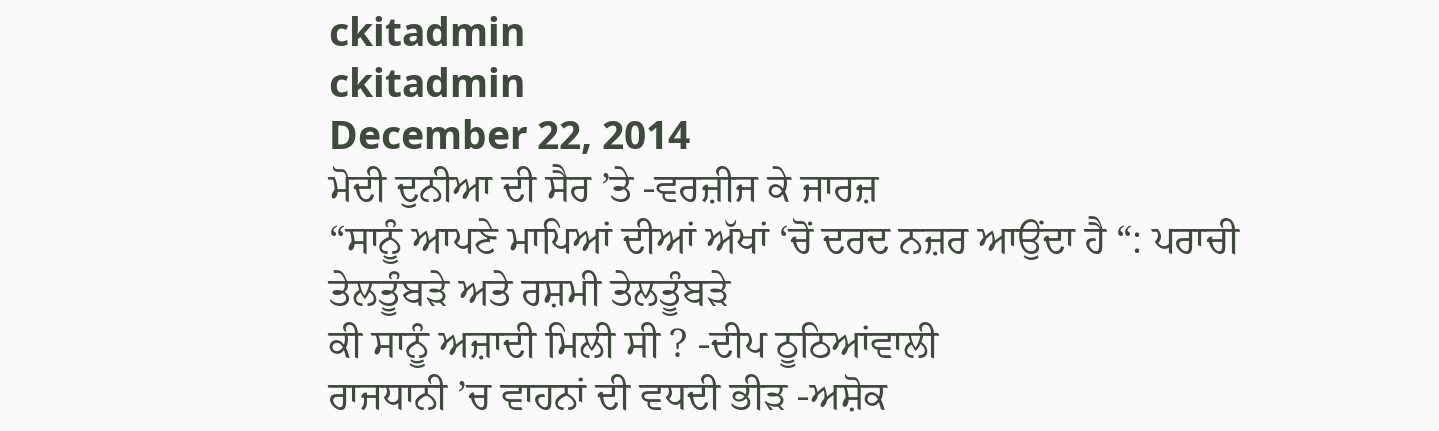ckitadmin
ckitadmin
December 22, 2014
ਮੋਦੀ ਦੁਨੀਆ ਦੀ ਸੈਰ ’ਤੇ -ਵਰਜ਼ੀਜ ਕੇ ਜਾਰਜ਼
“ਸਾਨੂੰ ਆਪਣੇ ਮਾਪਿਆਂ ਦੀਆਂ ਅੱਖਾਂ ‘ਚੋਂ ਦਰਦ ਨਜ਼ਰ ਆਉਂਦਾ ਹੈ “: ਪਰਾਚੀ ਤੇਲਤੂੰਬੜੇ ਅਤੇ ਰਸ਼ਮੀ ਤੇਲਤੂੰਬੜੇ
ਕੀ ਸਾਨੂੰ ਅਜ਼ਾਦੀ ਮਿਲੀ ਸੀ ? -ਦੀਪ ਠੂਠਿਆਂਵਾਲੀ
ਰਾਜਧਾਨੀ ’ਚ ਵਾਹਨਾਂ ਦੀ ਵਧਦੀ ਭੀੜ -ਅਸ਼ੋਕ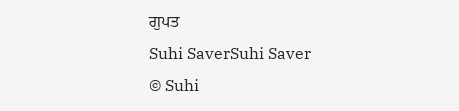ਗੁਪਤ
Suhi SaverSuhi Saver
© Suhi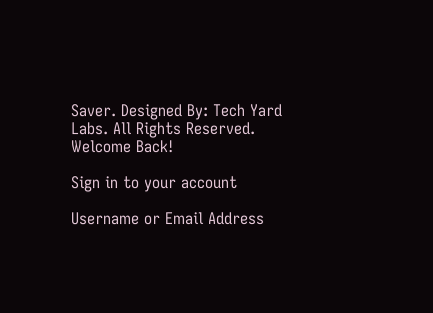Saver. Designed By: Tech Yard Labs. All Rights Reserved.
Welcome Back!

Sign in to your account

Username or Email Address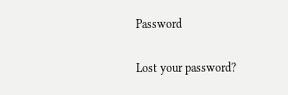Password

Lost your password?